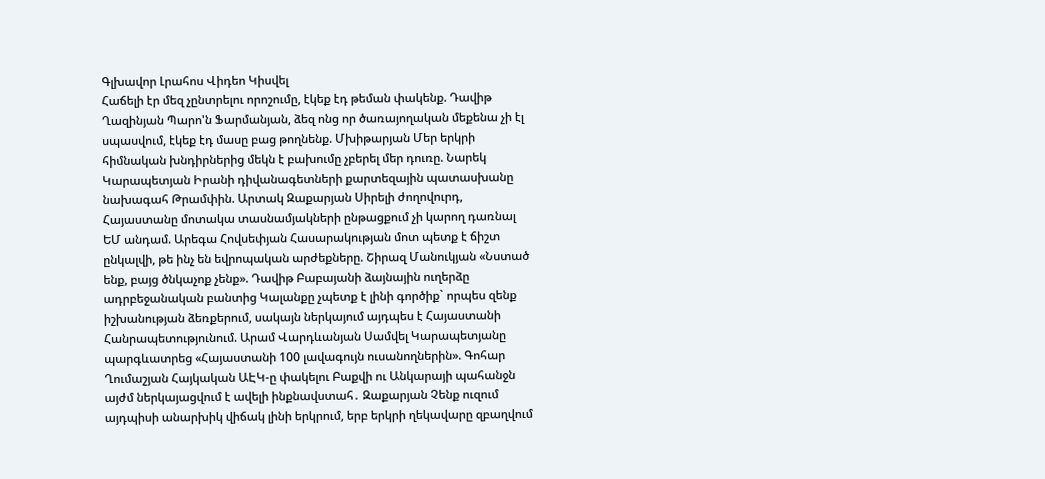Գլխավոր Լրահոս Վիդեո Կիսվել
Հաճելի էր մեզ չընտրելու որոշումը, էկեք էդ թեման փակենք. Դավիթ Ղազինյան Պարո'ն Ֆարմանյան, ձեզ ոնց որ ծառայողական մեքենա չի էլ սպասվում, էկեք էդ մասը բաց թողնենք. Մխիթարյան Մեր երկրի հիմնական խնդիրներից մեկն է բախումը չբերել մեր դուռը. Նարեկ Կարապետյան Իրանի դիվանագետների քարտեզային պատասխանը նախագահ Թրամփին. Արտակ Զաքարյան Սիրելի ժողովուրդ, Հայաստանը մոտակա տասնամյակների ընթացքում չի կարող դառնալ ԵՄ անդամ. Արեգա Հովսեփյան Հասարակության մոտ պետք է ճիշտ ընկալվի, թե ինչ են եվրոպական արժեքները. Շիրազ Մանուկյան «Նստած ենք, բայց ծնկաչոք չենք». Դավիթ Բաբայանի ձայնային ուղերձը ադրբեջանական բանտից Կալանքը չպետք է լինի գործիք` որպես զենք իշխանության ձեռքերում, սակայն ներկայում այդպես է Հայաստանի Հանրապետությունում. Արամ Վարդևանյան Սամվել Կարապետյանը պարգևատրեց «Հայաստանի 100 լավագույն ուսանողներին». Գոհար Ղումաշյան Հայկական ԱԷԿ-ը փակելու Բաքվի ու Անկարայի պահանջն այժմ ներկայացվում է ավելի ինքնավստահ․ Զաքարյան Չենք ուզում այդպիսի անարխիկ վիճակ լինի երկրում, երբ երկրի ղեկավարը զբաղվում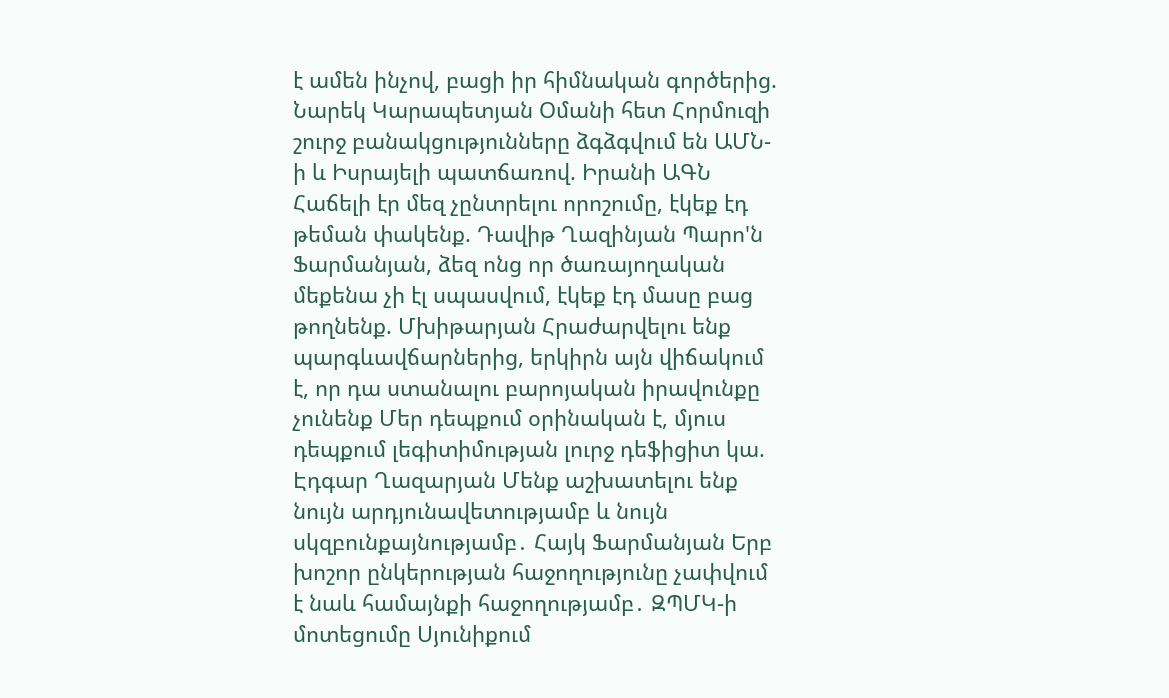է ամեն ինչով, բացի իր հիմնական գործերից. Նարեկ Կարապետյան Օմանի հետ Հորմուզի շուրջ բանակցությունները ձգձգվում են ԱՄՆ-ի և Իսրայելի պատճառով. Իրանի ԱԳՆ
Հաճելի էր մեզ չընտրելու որոշումը, էկեք էդ թեման փակենք. Դավիթ Ղազինյան Պարո'ն Ֆարմանյան, ձեզ ոնց որ ծառայողական մեքենա չի էլ սպասվում, էկեք էդ մասը բաց թողնենք. Մխիթարյան Հրաժարվելու ենք պարգևավճարներից, երկիրն այն վիճակում է, որ դա ստանալու բարոյական իրավունքը չունենք Մեր դեպքում օրինական է, մյուս դեպքում լեգիտիմության լուրջ դեֆիցիտ կա. Էդգար Ղազարյան Մենք աշխատելու ենք նույն արդյունավետությամբ և նույն սկզբունքայնությամբ․ Հայկ Ֆարմանյան Երբ խոշոր ընկերության հաջողությունը չափվում է նաև համայնքի հաջողությամբ․ ԶՊՄԿ-ի մոտեցումը Սյունիքում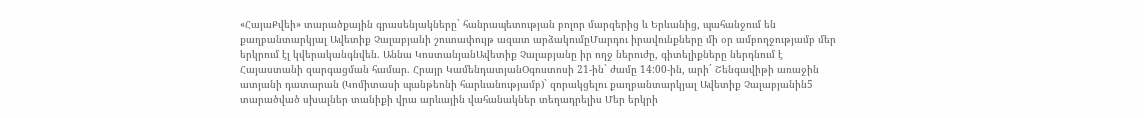«ՀայաՔվեի» տարածքային գրասենյակները` հանրապետության բոլոր մարզերից և Երևանից, պահանջում են քաղբանտարկյալ Ավետիք Չալաբյանի շուտափույթ ազատ արձակումըՄարդու իրավունքները մի օր ամբողջությամբ մեր երկրում էլ կվերականգնվեն. Աննա ԿոստանյանԱվետիք Չալաբյանը իր ողջ ներուժը, գիտելիքները ներդնում է Հայաստանի զարգացման համար. Հրայր ԿամենդատյանՕգոստոսի 21-ին` ժամը 14:00-ին, արի´ Շենգավիթի առաջին ատյանի դատարան (Կոմիտասի պանթեոնի հարևանությամբ)` զորակցելու քաղբանտարկյալ Ավետիք Չալաբյանին5 տարածված սխալներ տանիքի վրա արևային վահանակներ տեղադրելիս Մեր երկրի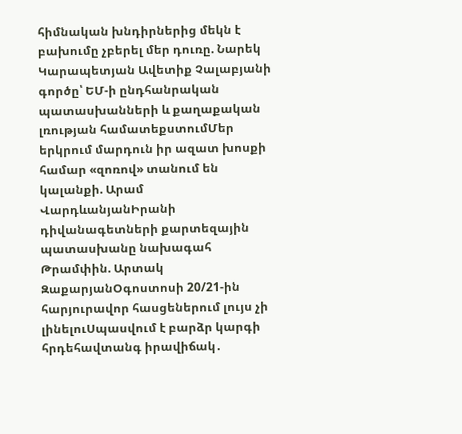հիմնական խնդիրներից մեկն է բախումը չբերել մեր դուռը. Նարեկ Կարապետյան Ավետիք Չալաբյանի գործը՝ ԵՄ-ի ընդհանրական պատասխանների և քաղաքական լռության համատեքստումՄեր երկրում մարդուն իր ազատ խոսքի համար «զոռով» տանում են կալանքի. Արամ ՎարդևանյանԻրանի դիվանագետների քարտեզային պատասխանը նախագահ Թրամփին. Արտակ ԶաքարյանՕգոստոսի 20/21-ին հարյուրավոր հասցեներում լույս չի լինելուՍպասվում է բարձր կարգի հրդեհավտանգ իրավիճակ․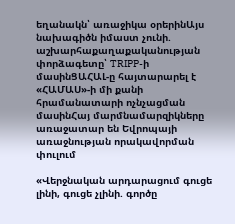եղանակն՝ առաջիկա օրերինԱյս նախագիծն իմաստ չունի. աշխարհաքաղաքականության փորձագետը՝ TRIPP-ի մասինՑԱՀԱԼ-ը հայտարարել է «ՀԱՄԱՍ»-ի մի քանի հրամանատարի ոչնչացման մասինՀայ մարմնամարզիկները առաջատար են Եվրոպայի առաջնության որակավորման փուլում

«Վերջնական արդարացում գուցե լինի, գուցե չլինի. գործը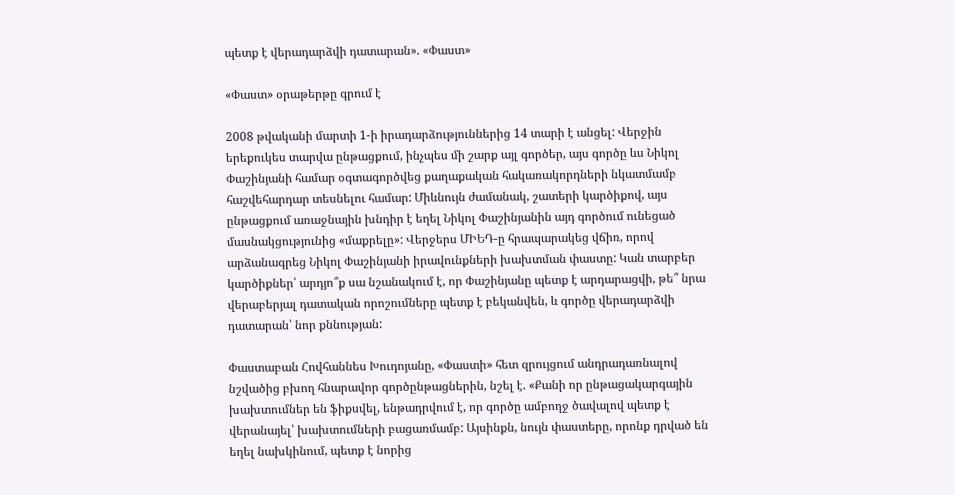պետք է վերադարձվի դատարան». «Փաստ»

«Փաստ» օրաթերթը գրում է

2008 թվականի մարտի 1-ի իրադարձություններից 14 տարի է անցել: Վերջին երեքուկես տարվա ընթացքում, ինչպես մի շարք այլ գործեր, այս գործը ևս Նիկոլ Փաշինյանի համար օգտագործվեց քաղաքական հակառակորդների նկատմամբ հաշվեհարդար տեսնելու համար: Միևնույն ժամանակ, շատերի կարծիքով, այս ընթացքում առաջնային խնդիր է եղել Նիկոլ Փաշինյանին այդ գործում ունեցած մասնակցությունից «մաքրելը»: Վերջերս ՄԻԵԴ-ը հրապարակեց վճիռ, որով արձանագրեց Նիկոլ Փաշինյանի իրավունքների խախտման փաստը: Կան տարբեր կարծիքներ՝ արդյո՞ք սա նշանակում է, որ Փաշինյանը պետք է արդարացվի, թե՞ նրա վերաբերյալ դատական որոշումները պետք է բեկանվեն, և գործը վերադարձվի դատարան՝ նոր քննության:

Փաստաբան Հովհաննես Խուդոյանը, «Փաստի» հետ զրույցում անդրադառնալով նշվածից բխող հնարավոր գործընթացներին, նշել է. «Քանի որ ընթացակարգային խախտումներ են ֆիքսվել, ենթադրվում է, որ գործը ամբողջ ծավալով պետք է վերանայել՝ խախտումների բացառմամբ: Այսինքն, նույն փաստերը, որոնք դրված են եղել նախկինում, պետք է նորից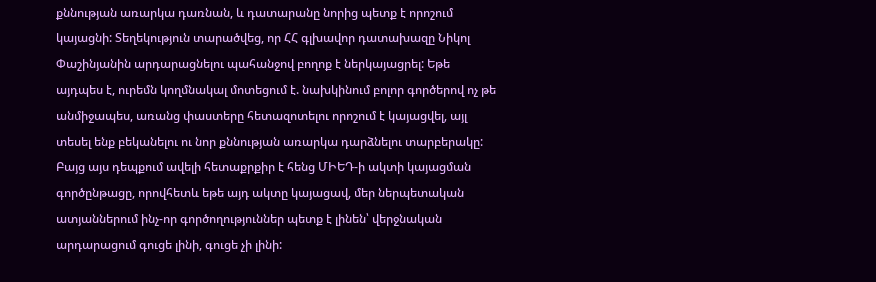քննության առարկա դառնան, և դատարանը նորից պետք է որոշում կայացնի: Տեղեկություն տարածվեց, որ ՀՀ գլխավոր դատախազը Նիկոլ Փաշինյանին արդարացնելու պահանջով բողոք է ներկայացրել: Եթե այդպես է, ուրեմն կողմնակալ մոտեցում է. նախկինում բոլոր գործերով ոչ թե անմիջապես, առանց փաստերը հետազոտելու որոշում է կայացվել, այլ տեսել ենք բեկանելու ու նոր քննության առարկա դարձնելու տարբերակը: Բայց այս դեպքում ավելի հետաքրքիր է հենց ՄԻԵԴ-ի ակտի կայացման գործընթացը, որովհետև եթե այդ ակտը կայացավ, մեր ներպետական ատյաններում ինչ-որ գործողություններ պետք է լինեն՝ վերջնական արդարացում գուցե լինի, գուցե չի լինի: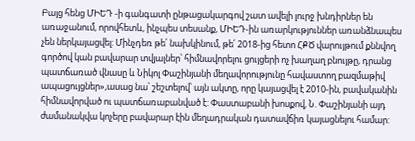Բայց հենց ՄԻԵԴ -ի գանգատի ընթացակարգով շատ ավելի լուրջ խնդիրներ են առաջանում, որովհետև, ինչպես տեսանք, ՄԻԵԴ-ին առարկություններ առանձնապես չեն ներկայացվել: Մինչդեռ թե՛ նախկինում, թե՛ 2018-ից հետո ՀՔԾ վարույթում քննվող գործով կան բավարար տվյալներ՝ հիմնավորելու ցույցերի ոչ խաղաղ բնույթը, դրանց պատճառած վնասը և Նիկոլ Փաշինյանի մեղավորությունը հավաստող բազմաթիվ ապացույցներ»,ասաց նա՝ շեշտելով՝ այն ակտը, որը կայացվել է 2010-ին, բավականին հիմնավորված ու պատճառաբանված է: Փաստաբանի խոսքով, Ն. Փաշինյանի այդ ժամանակվա կոչերը բավարար էին մեղադրական դատավճիռ կայացնելու համար: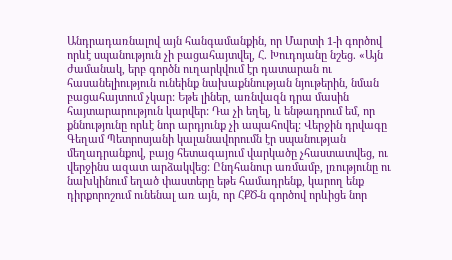Անդրադառնալով այն հանգամանքին, որ Մարտի 1-ի գործով որևէ սպանություն չի բացահայտվել, Հ. Խուդոյանը նշեց. «Այն ժամանակ, երբ գործն ուղարկվում էր դատարան ու հասանելիություն ունեինք նախաքննության նյութերին, նման բացահայտում չկար: Եթե լիներ, առնվազն դրա մասին հայտարարություն կարվեր: Դա չի եղել, և ենթադրում եմ, որ քննությունը որևէ նոր արդյունք չի ապահովել: Վերջին դրվագը Գեղամ Պետրոսյանի կալանավորումն էր սպանության մեղադրանքով, բայց հետագայում վարկածը չհաստատվեց, ու վերջինս ազատ արձակվեց: Ընդհանուր առմամբ, լռությունը ու նախկինում եղած փաստերը եթե համադրենք, կարող ենք դիրքորոշում ունենալ առ այն, որ ՀՔԾ-ն գործով որևիցե նոր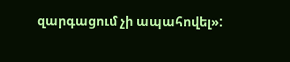զարգացում չի ապահովել»: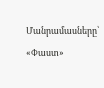Մանրամասները՝ «Փաստ»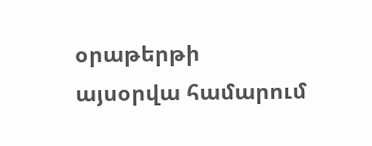օրաթերթի այսօրվա համարում